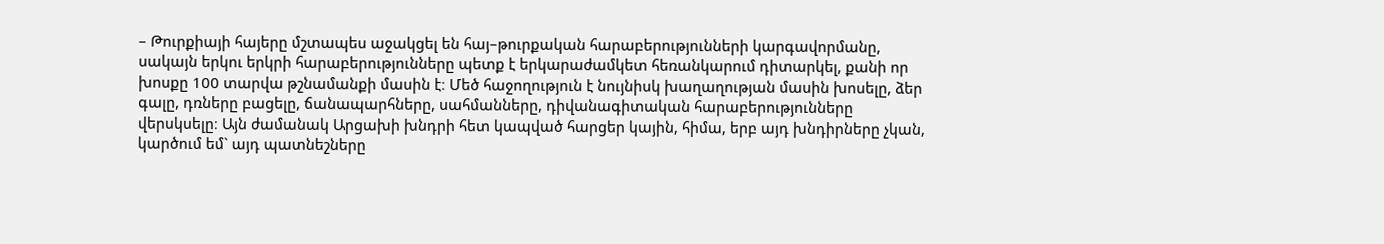– Թուրքիայի հայերը մշտապես աջակցել են հայ–թուրքական հարաբերությունների կարգավորմանը, սակայն երկու երկրի հարաբերությունները պետք է երկարաժամկետ հեռանկարում դիտարկել, քանի որ խոսքը 100 տարվա թշնամանքի մասին է։ Մեծ հաջողություն է նույնիսկ խաղաղության մասին խոսելը, ձեր գալը, դռները բացելը, ճանապարհները, սահմանները, դիվանագիտական հարաբերությունները վերսկսելը։ Այն ժամանակ Արցախի խնդրի հետ կապված հարցեր կային, հիմա, երբ այդ խնդիրները չկան, կարծում եմ` այդ պատնեշները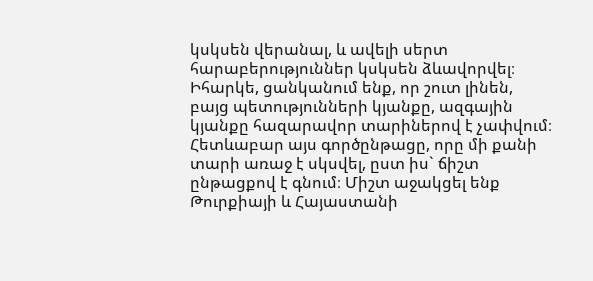կսկսեն վերանալ, և ավելի սերտ հարաբերություններ կսկսեն ձևավորվել։ Իհարկե, ցանկանում ենք, որ շուտ լինեն, բայց պետությունների կյանքը, ազգային կյանքը հազարավոր տարիներով է չափվում։ Հետևաբար այս գործընթացը, որը մի քանի տարի առաջ է սկսվել, ըստ իս` ճիշտ ընթացքով է գնում։ Միշտ աջակցել ենք Թուրքիայի և Հայաստանի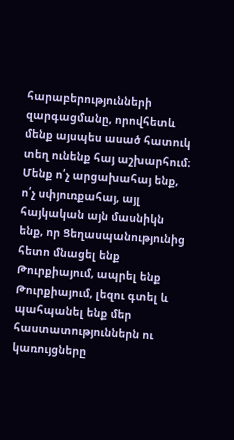հարաբերությունների զարգացմանը, որովհետև մենք այսպես ասած հատուկ տեղ ունենք հայ աշխարհում։ Մենք ո՛չ արցախահայ ենք, ո՛չ սփյուռքահայ, այլ հայկական այն մասնիկն ենք, որ Ցեղասպանությունից հետո մնացել ենք Թուրքիայում, ապրել ենք Թուրքիայում, լեզու գտել և պահպանել ենք մեր հաստատություններն ու կառույցները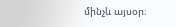մինչև այսօր։